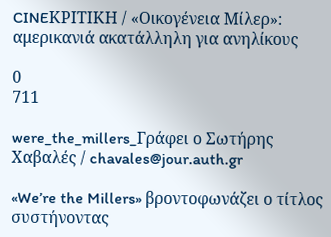CINEΚΡΙΤΙΚΗ / «Οικογένεια Μίλερ»: αμερικανιά ακατάλληλη για ανηλίκους

0
711

were_the_millers_Γράφει ο Σωτήρης Χαβαλές / chavales@jour.auth.gr

«We’re the Millers» βροντοφωνάζει ο τίτλος συστήνοντας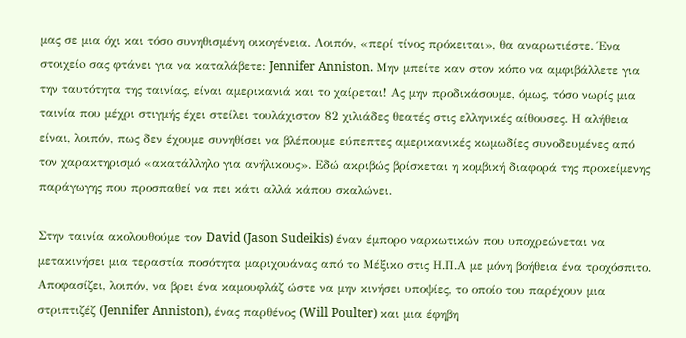μας σε μια όχι και τόσο συνηθισμένη οικογένεια. Λοιπόν, «περί τίνος πρόκειται», θα αναρωτιέστε. Ένα στοιχείo σας φτάνει για να καταλάβετε: Jennifer Anniston. Μην μπείτε καν στον κόπο να αμφιβάλλετε για την ταυτότητα της ταινίας, είναι αμερικανιά και το χαίρεται! Ας μην προδικάσουμε, όμως, τόσο νωρίς μια ταινία που μέχρι στιγμής έχει στείλει τουλάχιστον 82 χιλιάδες θεατές στις ελληνικές αίθουσες. Η αλήθεια είναι, λοιπόν, πως δεν έχουμε συνηθίσει να βλέπουμε εύπεπτες αμερικανικές κωμωδίες συνοδευμένες από τον χαρακτηρισμό «ακατάλληλο για ανήλικους». Εδώ ακριβώς βρίσκεται η κομβική διαφορά της προκείμενης παράγωγης που προσπαθεί να πει κάτι αλλά κάπου σκαλώνει.

Στην ταινία ακολουθούμε τον David (Jason Sudeikis) έναν έμπορο ναρκωτικών που υποχρεώνεται να μετακινήσει μια τεραστία ποσότητα μαριχουάνας από το Μέξικο στις Η.Π.Α με μόνη βοήθεια ένα τροχόσπιτο. Αποφασίζει, λοιπόν, να βρει ένα καμουφλάζ ώστε να μην κινήσει υποψίες, το οποίο του παρέχουν μια στριπτιζέζ (Jennifer Anniston), ένας παρθένος (Will Poulter) και μια έφηβη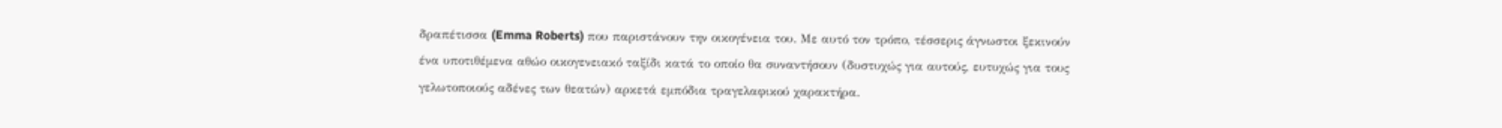δραπέτισσα (Emma Roberts) που παριστάνουν την οικογένεια του. Με αυτό τον τρόπο, τέσσερις άγνωστοι ξεκινούν ένα υποτιθέμενα αθώο οικογενειακό ταξίδι κατά το οποίο θα συναντήσουν (δυστυχώς για αυτούς, ευτυχώς για τους γελωτοποιούς αδένες των θεατών) αρκετά εμπόδια τραγελαφικού χαρακτήρα.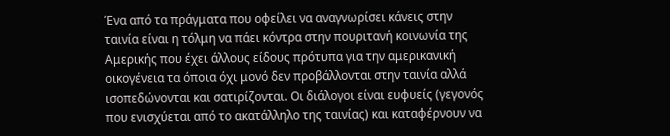Ένα από τα πράγματα που οφείλει να αναγνωρίσει κάνεις στην ταινία είναι η τόλμη να πάει κόντρα στην πουριτανή κοινωνία της Αμερικής που έχει άλλους είδους πρότυπα για την αμερικανική οικογένεια τα όποια όχι μονό δεν προβάλλονται στην ταινία αλλά ισοπεδώνονται και σατιρίζονται. Οι διάλογοι είναι ευφυείς (γεγονός που ενισχύεται από το ακατάλληλο της ταινίας) και καταφέρνουν να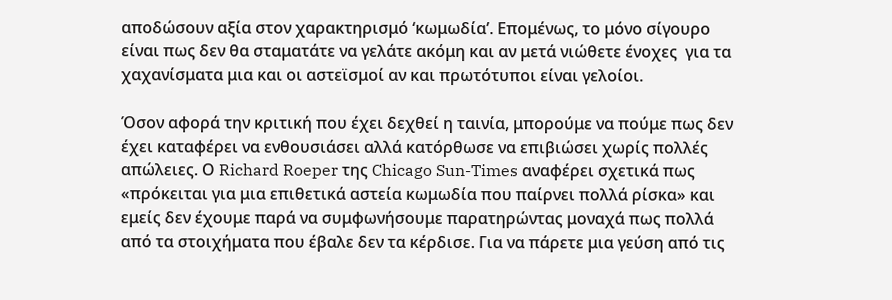αποδώσουν αξία στον χαρακτηρισμό ‘κωμωδία’. Επομένως, το μόνο σίγουρο είναι πως δεν θα σταματάτε να γελάτε ακόμη και αν μετά νιώθετε ένοχες  για τα χαχανίσματα μια και οι αστεϊσμοί αν και πρωτότυποι είναι γελοίοι.

Όσον αφορά την κριτική που έχει δεχθεί η ταινία, μπορούμε να πούμε πως δεν έχει καταφέρει να ενθουσιάσει αλλά κατόρθωσε να επιβιώσει χωρίς πολλές απώλειες. Ο Richard Roeper της Chicago Sun-Times αναφέρει σχετικά πως «πρόκειται για μια επιθετικά αστεία κωμωδία που παίρνει πολλά ρίσκα» και εμείς δεν έχουμε παρά να συμφωνήσουμε παρατηρώντας μοναχά πως πολλά από τα στοιχήματα που έβαλε δεν τα κέρδισε. Για να πάρετε μια γεύση από τις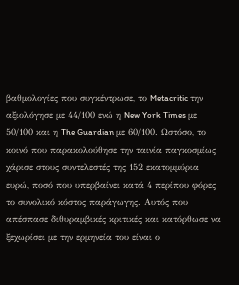βαθμολογίες που συγκέντρωσε, το Metacritic την αξιολόγησε με 44/100 ενώ η New York Times με 50/100 και η The Guardian με 60/100. Ωστόσο, το κοινό που παρακολούθησε την ταινία παγκοσμίως χάρισε στους συντελεστές της 152 εκατομμύρια ευρώ, ποσό που υπερβαίνει κατά 4 περίπου φόρες το συνολικό κόστος παράγωγης. Αυτός που απέσπασε διθυραμβικές κριτικές και κατόρθωσε να ξεχωρίσει με την ερμηνεία του είναι ο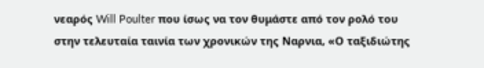νεαρός Will Poulter που ίσως να τον θυμάστε από τον ρολό του στην τελευταία ταινία των χρονικών της Ναρνια, «Ο ταξιδιώτης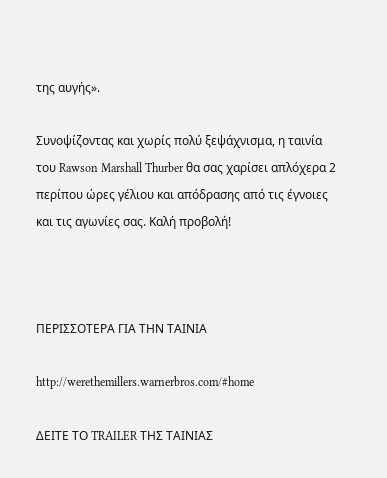της αυγής».

Συνοψίζοντας και χωρίς πολύ ξεψάχνισμα, η ταινία του Rawson Marshall Thurber θα σας χαρίσει απλόχερα 2 περίπου ώρες γέλιου και απόδρασης από τις έγνοιες και τις αγωνίες σας. Καλή προβολή!



ΠΕΡΙΣΣΟΤΕΡΑ ΓΙΑ ΤΗΝ ΤΑΙΝΙΑ

http://werethemillers.warnerbros.com/#home

ΔΕΙΤΕ ΤΟ TRAILER ΤΗΣ ΤΑΙΝΙΑΣ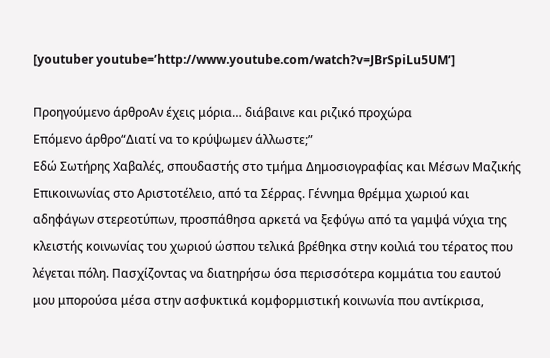[youtuber youtube=’http://www.youtube.com/watch?v=JBrSpiLu5UM’]

Προηγούμενο άρθροΑν έχεις μόρια… διάβαινε και ριζικό προχώρα
Επόμενο άρθρο“Διατί να το κρύψωμεν άλλωστε;”
Εδώ Σωτήρης Χαβαλές, σπουδαστής στο τμήμα Δημοσιογραφίας και Μέσων Μαζικής Επικοινωνίας στο Αριστοτέλειο, από τα Σέρρας. Γέννημα θρέμμα χωριού και αδηφάγων στερεοτύπων, προσπάθησα αρκετά να ξεφύγω από τα γαμψά νύχια της κλειστής κοινωνίας του χωριού ώσπου τελικά βρέθηκα στην κοιλιά του τέρατος που λέγεται πόλη. Πασχίζοντας να διατηρήσω όσα περισσότερα κομμάτια του εαυτού μου μπορούσα μέσα στην ασφυκτικά κομφορμιστική κοινωνία που αντίκρισα,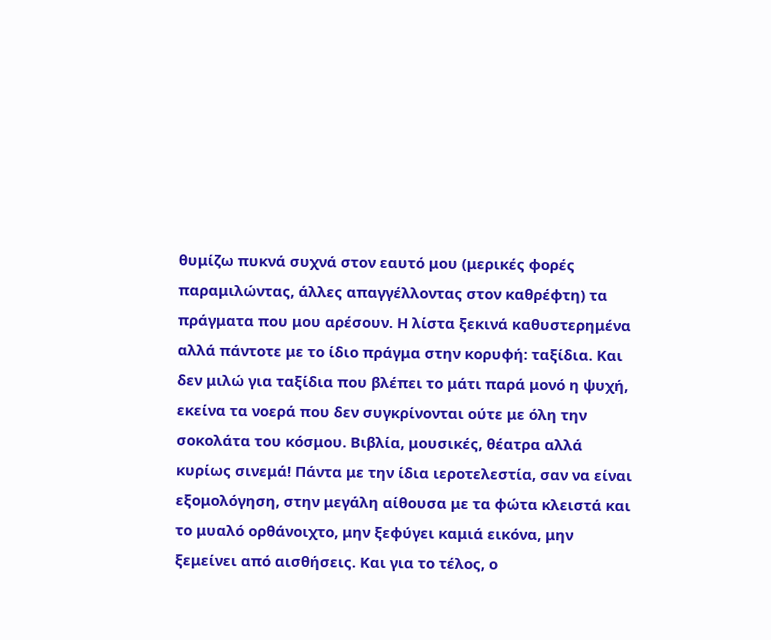θυμίζω πυκνά συχνά στον εαυτό μου (μερικές φορές παραμιλώντας, άλλες απαγγέλλοντας στον καθρέφτη) τα πράγματα που μου αρέσουν. Η λίστα ξεκινά καθυστερημένα αλλά πάντοτε με το ίδιο πράγμα στην κορυφή: ταξίδια. Και δεν μιλώ για ταξίδια που βλέπει το μάτι παρά μονό η ψυχή, εκείνα τα νοερά που δεν συγκρίνονται ούτε με όλη την σοκολάτα του κόσμου. Βιβλία, μουσικές, θέατρα αλλά κυρίως σινεμά! Πάντα με την ίδια ιεροτελεστία, σαν να είναι εξομολόγηση, στην μεγάλη αίθουσα με τα φώτα κλειστά και το μυαλό ορθάνοιχτο, μην ξεφύγει καμιά εικόνα, μην ξεμείνει από αισθήσεις. Και για το τέλος, ο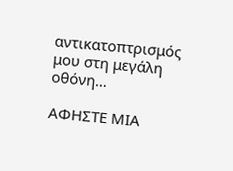αντικατοπτρισμός μου στη μεγάλη οθόνη…

ΑΦΗΣΤΕ ΜΙΑ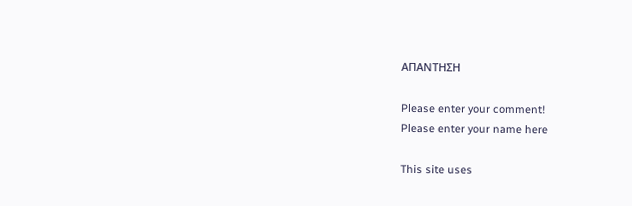ΑΠΑΝΤΗΣΗ

Please enter your comment!
Please enter your name here

This site uses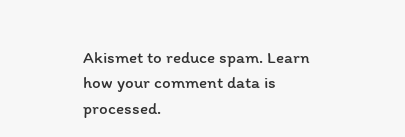Akismet to reduce spam. Learn how your comment data is processed.